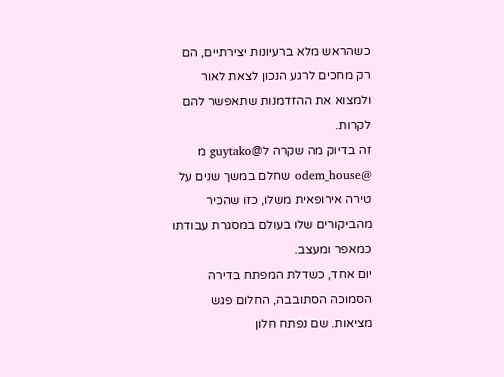כשהראש מלא ברעיונות יצירתיים, הם רק מחכים לרגע הנכון לצאת לאור ולמצוא את ההזדמנות שתאפשר להם לקרות.
זה בדיוק מה שקרה ל@guytako מ @odem_house שחלם במשך שנים על טירה אירופאית משלו, כזו שהכיר מהביקורים שלו בעולם במסגרת עבודתו כמאפר ומעצב.
יום אחד, כשדלת המפתח בדירה הסמוכה הסתובבה, החלום פגש מציאות. שם נפתח חלון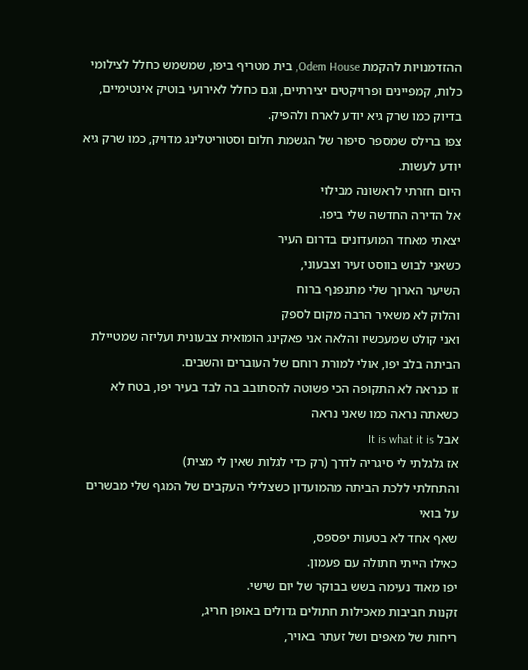ההזדמנויות להקמת Odem House, בית מטריף ביפו, שמשמש כחלל לצילומי כלות, קמפיינים ופרויקטים יצירתיים, וגם כחלל לאירועי בוטיק אינטימיים, בדיוק כמו שרק גיא יודע לארח ולהפיק.
צפו ברילס שמספר סיפור של הגשמת חלום וסטוריטלינג מדויק, כמו שרק גיא יודע לעשות.
היום חזרתי לראשונה מבילוי
אל הדירה החדשה שלי ביפו.
יצאתי מאחד המועדונים בדרום העיר
כשאני לבוש בווסט זעיר וצבעוני,
השיער הארוך שלי מתנפנף ברוח
והלוק לא משאיר הרבה מקום לספק
ואני קולט שמעכשיו והלאה אני פאקינג הומואית צבעונית ועליזה שמטיילת הביתה בלב יפו, אולי למורת רוחם של העוברים והשבים.
זו כנראה לא התקופה הכי פשוטה להסתובב בה לבד בעיר יפו, בטח לא כשאתה נראה כמו שאני נראה
אבל It is what it is
אז גלגלתי לי סיגריה לדרך (רק כדי לגלות שאין לי מצית)
והתחלתי ללכת הביתה מהמועדון כשצלילי העקבים של המגף שלי מבשרים על בואי
שאף אחד לא בטעות יפספס,
כאילו הייתי חתולה עם פעמון.
יפו מאוד נעימה בשש בבוקר של יום שישי.
זקנות חביבות מאכילות חתולים גדולים באופן חריג,
ריחות של מאפים ושל זעתר באויר,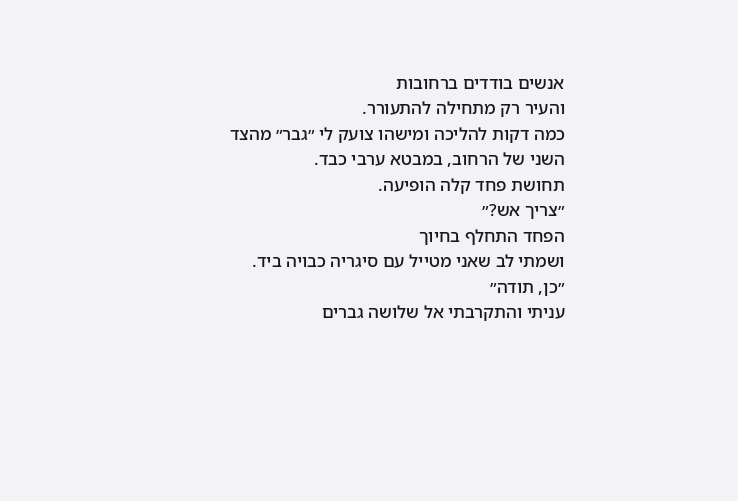אנשים בודדים ברחובות
והעיר רק מתחילה להתעורר.
כמה דקות להליכה ומישהו צועק לי ״גבר״ מהצד השני של הרחוב, במבטא ערבי כבד.
תחושת פחד קלה הופיעה.
״צריך אש?״
הפחד התחלף בחיוך
ושמתי לב שאני מטייל עם סיגריה כבויה ביד.
״כן, תודה״
עניתי והתקרבתי אל שלושה גברים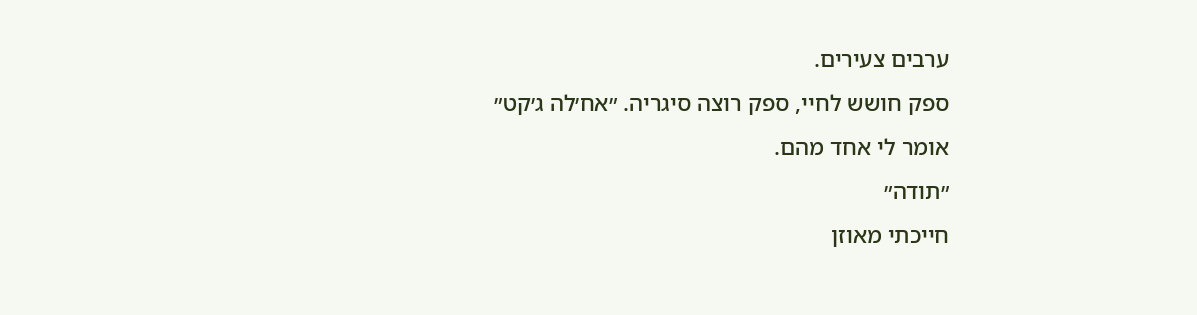ערבים צעירים.
ספק חושש לחיי, ספק רוצה סיגריה. ״אח׳לה ג׳קט״
אומר לי אחד מהם.
״תודה״
חייכתי מאוזן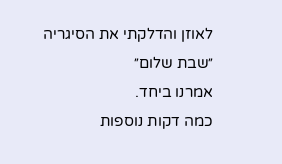לאוזן והדלקתי את הסיגריה
״שבת שלום״
אמרנו ביחד.
כמה דקות נוספות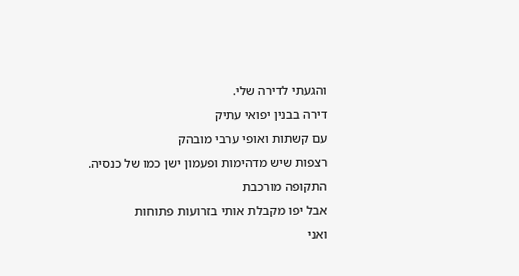והגעתי לדירה שלי.
דירה בבנין יפואי עתיק
עם קשתות ואופי ערבי מובהק
רצפות שיש מדהימות ופעמון ישן כמו של כנסיה.
התקופה מורכבת
אבל יפו מקבלת אותי בזרועות פתוחות
ואני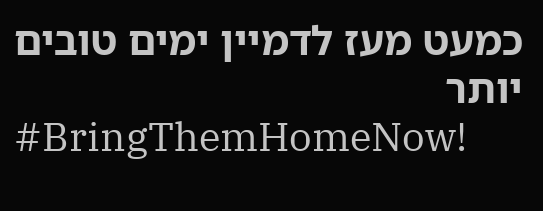כמעט מעז לדמיין ימים טובים יותר
#BringThemHomeNow!